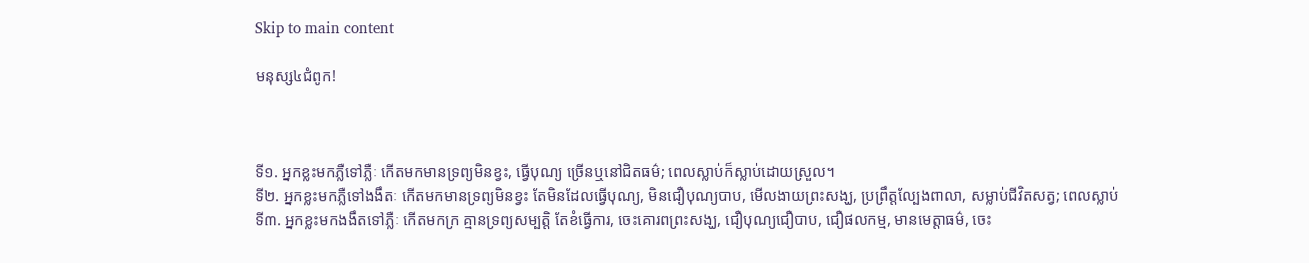Skip to main content

មនុស្ស៤ជំពូក!



ទី១. អ្នកខ្លះមកភ្លឺទៅភ្លឺៈ កេីតមកមានទ្រព្យមិនខ្វះ, ធ្វេីបុណ្យ ច្រេីនឬនៅជិតធម៌; ពេលស្លាប់ក៏ស្លាប់ដោយស្រួល។
ទី២. អ្នកខ្លះមកភ្លឺទៅងងឹតៈ កេីតមកមានទ្រព្យមិនខ្វះ តែមិនដែលធ្វេីបុណ្យ, មិនជឿបុណ្យបាប, មេីលងាយព្រះសង្ឃ, ប្រព្រឹត្តល្បែងពាលា, សម្លាប់ជីវិតសត្វ; ពេលស្លាប់
ទី៣. អ្នកខ្លះមកងងឹតទៅភ្លឺៈ កេីតមកក្រ គ្មានទ្រព្យសម្បត្តិ តែខំធ្វេីការ, ចេះគោរពព្រះសង្ឃ, ជឿបុណ្យជឿបាប, ជឿផលកម្ម, មានមេត្តាធម៌, ចេះ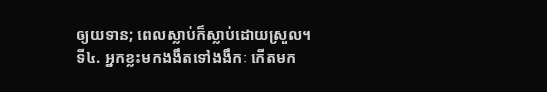ឲ្យយទាន; ពេលស្លាប់ក៏ស្លាប់ដោយស្រួល។
ទី៤. អ្នកខ្លះមកងងឹតទៅងងឹកៈ កេីតមក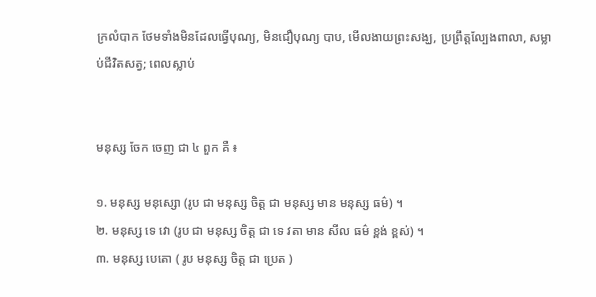ក្រលំបាក ថែមទាំងមិនដែលធ្វេីបុណ្យ, មិនជឿបុណ្យ បាប, មេីលងាយព្រះសង្ឃ, ប្រព្រឹត្តល្បែងពាលា, សម្លាប់ជីវិតសត្វ; ពេលស្លាប់


មនុស្ស ចែក ចេញ ជា ៤ ពួក គឺ ៖

១. មនុស្ស មនុស្សោ (រូប ជា មនុស្ស ចិត្ត ជា មនុស្ស មាន មនុស្ស ធម៌) ។
២. មនុស្ស ទេ វោ (រូប ជា មនុស្ស ចិត្ត ជា ទេ វតា មាន សីល ធម៌ ខ្ពង់ ខ្ពស់) ។
៣. មនុស្ស បេតោ ( រូប មនុស្ស ចិត្ត ជា ប្រេត )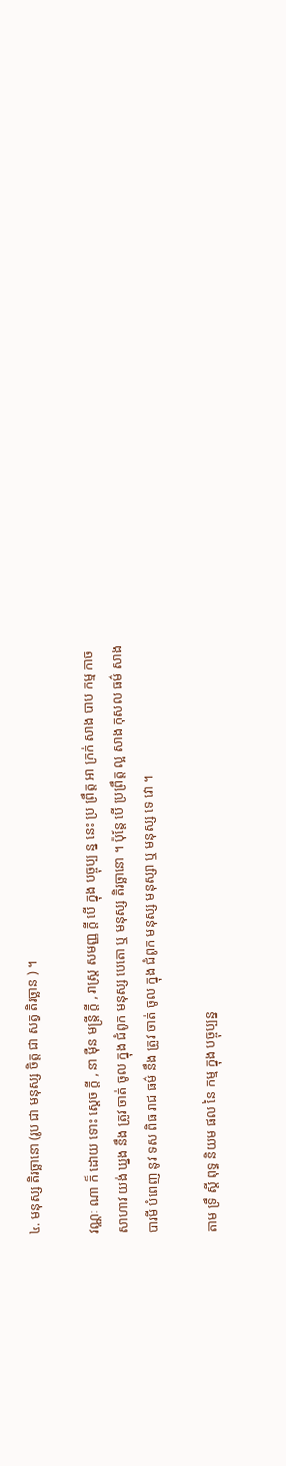៤. មនុស្ស តិរច្ឆានោ (រូប ជា មនុស្ស ចិត្ត ជា សត្វ តិរច្ឆាន ) ។

វណ្ណៈ ណា ក៏ ដោយ ទោះ ស្តេច ក្តី , នា ម៉ឺន មន្រ្តី ក្តី , រាស្រ្ត សមញ្ញ ក្តី បើ ក្នុង បច្ចុប្ប ន្ន នេះ ប្រ ព្រឹត្ត អា ក្រក់ សាង បាប កម្ម កាច សាហាវ យង់ ឃ្នង នឹង ត្រូវ ចាត់ ចូល ក្នុង ជំពូក មនុស្ស បេតោ ឬ មនុស្ស តិរច្ឆានោ ។ ប៉ុន្តែ បើ ប្រព្រឹត្ត ល្អ សាង កុសល ធម៌ សាង បារមី បំពេញ នូវ ទស ពិធ រាជ ធម៌ នឹង ត្រូវ ចាត់ ចូល ក្នុង ជំពូក មនុស្ស មនុស្សា ឬ មនុស្ស ទេ វោ ។

តាម ទ្រឹ ស្តី ពុទ្ធ និយម ផល នៃ កម្ម ក្នុង បច្ចុប្បន្ន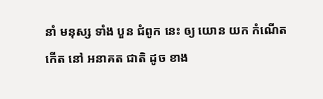នាំ មនុស្ស ទាំង បួន ជំពូក នេះ ឲ្យ យោន យក កំណើត កើត នៅ អនាគត ជាតិ ដូច ខាង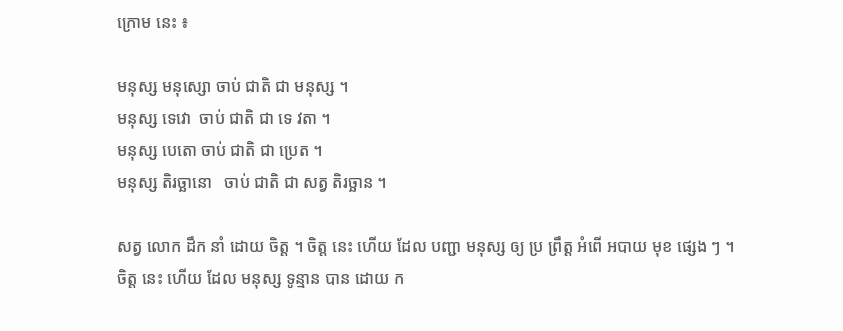ក្រោម នេះ ៖

មនុស្ស មនុស្សោ ចាប់ ជាតិ ជា មនុស្ស ។
មនុស្ស ទេវោ  ចាប់ ជាតិ ជា ទេ វតា ។
មនុស្ស បេតោ ចាប់ ជាតិ ជា ប្រេត ។
មនុស្ស តិរច្ឆានោ   ចាប់ ជាតិ ជា សត្វ តិរច្ឆាន ។

សត្វ លោក ដឹក នាំ ដោយ ចិត្ត ។ ចិត្ត នេះ ហើយ ដែល បញ្ជា មនុស្ស ឲ្យ ប្រ ព្រឹត្ត អំពើ អបាយ មុខ ផ្សេង ៗ ។ ចិត្ត នេះ ហើយ ដែល មនុស្ស ទូន្មាន បាន ដោយ ក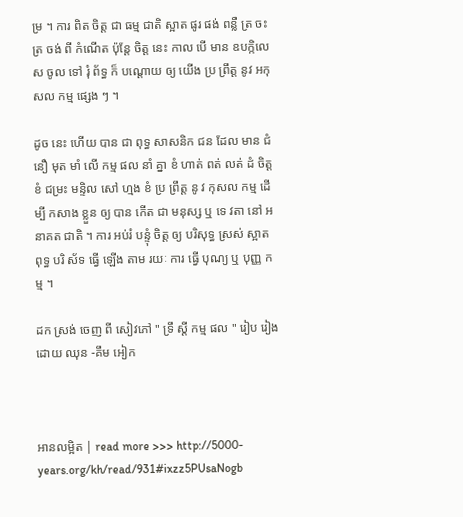ម្រ ។ ការ ពិត ចិត្ត ជា ធម្ម ជាតិ ស្អាត ផូរ ផង់ ពន្លឺ ត្រ ចះ ត្រ ចង់ ពី កំណើត ប៉ុន្តែ ចិត្ត នេះ កាល បើ មាន ឧបក្កិលេស ចូល ទៅ រុំ ព័ទ្ធ ក៏ បណ្តោយ ឲ្យ យើង ប្រ ព្រឹត្ត នូវ អកុសល កម្ម ផ្សេង ៗ ។

ដូច នេះ ហើយ បាន ជា ពុទ្ធ សាសនិក ជន ដែល មាន ជំនឿ មុត មាំ លើ កម្ម ផល នាំ គ្នា ខំ ហាត់ ពត់ លត់ ដំ ចិត្ត ខំ ជម្រះ មន្ទិល សៅ ហ្មង ខំ ប្រ ព្រឹត្ត នូ វ កុសល កម្ម ដើម្បី កសាង ខ្លួន ឲ្យ បាន កើត ជា មនុស្ស ឬ ទេ វតា នៅ អនាគត ជាតិ ។ ការ អប់រំ បន្ទុំ ចិត្ត ឲ្យ បរិសុទ្ធ ស្រស់ ស្អាត ពុទ្ធ បរិ ស័ទ ធ្វើ ឡើង តាម រយៈ ការ ធ្វើ បុណ្យ ឬ បុញ្ញ កម្ម ។

ដក ស្រង់ ចេញ ពី សៀវភៅ " ទ្រឹ ស្តី កម្ម ផល " រៀប រៀង ដោយ ឈុន -គឹម អៀក



អានលម្អិត | read more >>> http://5000-years.org/kh/read/931#ixzz5PUsaNogb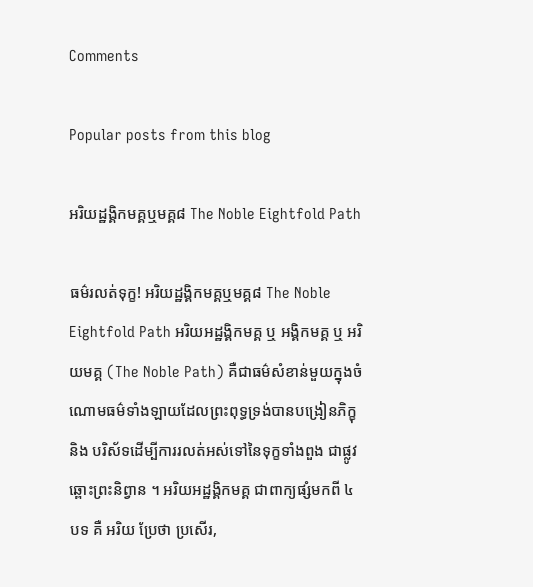Comments

Popular posts from this blog

អរិយដ្ឋង្គិកមគ្គឬមគ្គ៨ The Noble Eightfold Path

ធម៌រលត់ទុក្ខ! អរិយដ្ឋង្គិកមគ្គឬមគ្គ៨ The Noble Eightfold Path អរិយអដ្ឋង្គិកមគ្គ ឬ អង្គិកមគ្គ ឬ អរិយមគ្គ (The Noble Path) គឺជាធម៌សំខាន់មួយក្នុងចំណោមធម៌ទាំងឡាយដែលព្រះពុទ្ធទ្រង់បានបង្រៀនភិក្ខុ និង បរិស័ទដើម្បីការរលត់អស់ទៅនៃទុក្ខទាំងពួង ជាផ្លូវឆ្ពោះព្រះនិព្វាន ។ អរិយអដ្ឋង្គិកមគ្គ ជាពាក្យផ្សំមកពី ៤ បទ គឺ អរិយ ប្រែថា ប្រសើរ,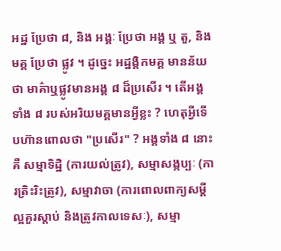អដ្ឋ ប្រែថា ៨, និង អង្គៈ ប្រែថា អង្គ ឬ តួ, និង មគ្គ ប្រែថា ផ្លូវ ។ ដូច្នេះ អដ្ឋង្គិកមគ្គ មានន័យថា មាគ៌ាឬផ្លូវមានអង្គ ៨ ដ៏ប្រសើរ ។ តើអង្គទាំង ៨ របស់អរិយមគ្គមានអ្វីខ្លះ ? ហេតុអ្វីទើបហ៊ានពោលថា "ប្រសើរ" ? អង្គទាំង ៨ នោះគឺ សម្មាទិដ្ឋិ (ការយល់ត្រូវ), សម្មាសង្កប្បៈ (ការត្រិះរិះត្រូវ), សម្មាវាចា (ការពោលពាក្យសម្តីល្អគួរស្តាប់ និងត្រូវកាលទេសៈ), សម្មា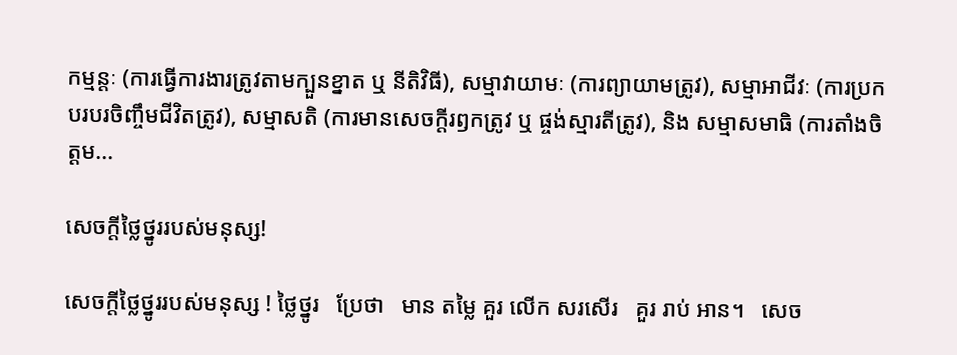កម្មន្តៈ (ការធ្វើការងារត្រូវតាមក្បួនខ្នាត ឬ នីតិវិធី), សម្មាវាយាមៈ (ការព្យាយាមត្រូវ), សម្មាអាជីវៈ (ការប្រកបរបរចិញ្ចឹមជីវិតត្រូវ), សម្មាសតិ (ការមានសេចក្តីរឭកត្រូវ ឬ ផ្ចង់ស្មារតីត្រូវ), និង សម្មាសមាធិ (ការតាំងចិត្តម...

សេចក្តីថ្លៃថ្នូររបស់មនុស្ស!

សេចក្តីថ្លៃថ្នូររបស់មនុស្ស ! ថ្លៃថ្នូរ   ប្រែថា   មាន តម្លៃ គួរ លើក សរសើរ   គួរ រាប់ អាន។   សេច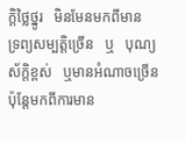ក្តិថ្លៃថ្នូរ   មិនមែនមកពីមាន   ទ្រព្យសម្បត្តិច្រេីន   ឬ   បុណ្យស័ក្តិខ្ពស់   ឬមានអំណាចច្រេីន   ប៉ុន្តែមកពីការមាន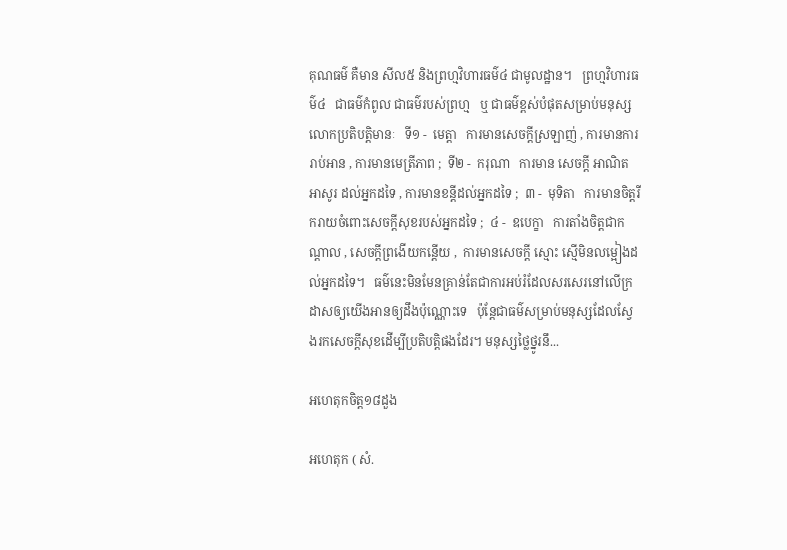គុណធម៌ គឺមាន សីល៥ និងព្រហ្មវិហារធម៌៤ ជាមូលដ្ឋាន។   ព្រហ្មវិហារធម៌៤   ជាធម៌កំពូល ជាធម៌របស់ព្រហ្ម   ឬ ជាធម៌ខ្ពស់បំផុតសម្រាប់មនុស្សលោកប្រតិបត្តិមានៈ   ទី១ -  មេត្តា   ការមានសេចក្តីស្រឡាញ់ , ការមានការរាប់អាន , ការមានមេត្រីភាព ;  ទី២ -  ករុណា   ការមាន សេចក្ដី អាណិតអាសូរ ដល់អ្នកដទៃ , ការមានខន្តីដល់អ្នកដទៃ ;  ៣ -  មុទិតា   ការមានចិត្តរីករាយចំពោះសេចក្ដីសុខរបស់អ្នកដទៃ ;  ៤ -  ឧបេក្ខា   ការតាំងចិត្តជាកណ្ដាល , សេចក្ដីព្រងើយកន្តើយ ,  ការមានសេចក្ដី ស្មោះ ស្មើមិនលម្អៀងដល់អ្នកដទៃ។   ធម៌នេះមិនមែនគ្រាន់តែជាការអប់រំដែលសរសេរនៅលេីក្រដាសឲ្យយេីងអានឲ្យដឹងប៉ុណ្ណោះទេ   ប៉ុន្តែជាធម៌សម្រាប់មនុស្សដែលស្វែងរកសេចក្តីសុខដេីម្បីប្រតិបត្តិផងដែរ។ មនុស្សថ្លៃថ្នូរនឹ...

អហេតុកចិត្ត១៨ដួង

អហេតុក ( សំ.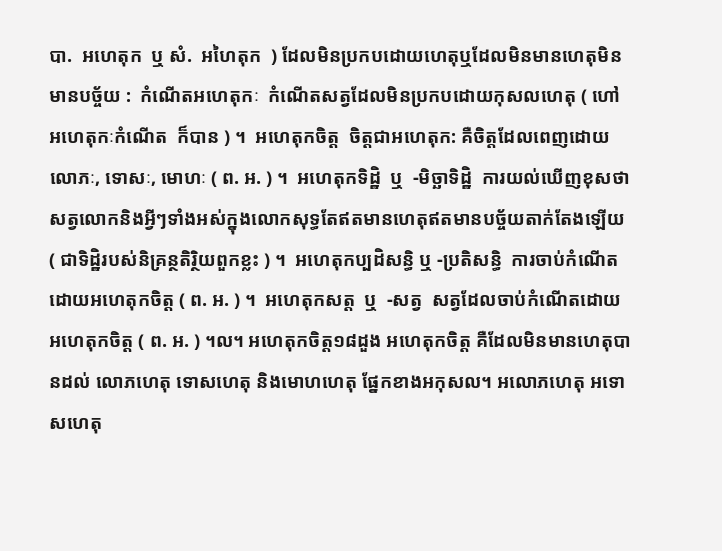បា.  អហេតុក  ឬ សំ.  អហៃតុក  ) ដែលមិនប្រកបដោយហេតុឬដែលមិនមានហេតុមិនមានបច្ច័យ :  កំណើតអហេតុកៈ  កំណើតសត្វដែលមិនប្រកបដោយកុសលហេតុ ( ហៅ  អហេតុកៈកំណើត  ក៏បាន ) ។  អហេតុកចិត្ត  ចិត្តជាអហេតុក: គឺចិត្តដែលពេញដោយលោភៈ, ទោសៈ, មោហៈ ( ព. អ. ) ។  អហេតុកទិដ្ឋិ  ឬ  -មិច្ឆាទិដ្ឋិ  ការយល់ឃើញខុសថាសត្វលោកនិងអ្វីៗទាំងអស់ក្នុងលោកសុទ្ធតែឥតមានហេតុឥតមានបច្ច័យតាក់តែងឡើយ ( ជាទិដ្ឋិរបស់និគ្រន្ថតិរិ្ថយពួកខ្លះ ) ។  អហេតុកប្បដិសន្ធិ ឬ -ប្រតិសន្ធិ  ការចាប់កំណើតដោយអហេតុកចិត្ត ( ព. អ. ) ។  អហេតុកសត្ត  ឬ  -សត្វ  សត្វដែលចាប់កំណើតដោយអហេតុកចិត្ត ( ព. អ. ) ។ល។ អហេតុកចិត្ត១៨ដួង អហេតុកចិត្ត គឺដែលមិនមានហេតុបានដល់ លោភហេតុ ទោសហេតុ និងមោហហេតុ ផ្នែកខាងអកុសល។ អលោភហេតុ អទោសហេតុ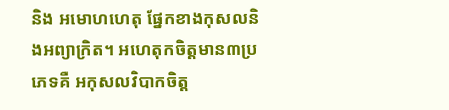និង អមោហហេតុ ផ្នែកខាងកុសលនិងអព្យាក្រិត។ អហេតុកចិត្តមាន៣ប្រភេទគឺ អកុសលវិបាកចិត្ត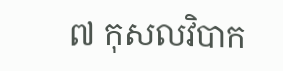៧ កុសលវិបាក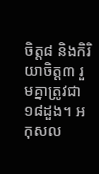ចិត្ត៨ និងកិរិយាចិត្ត៣ រួមគ្នាត្រូវជា១៨ដួង។ អកុសល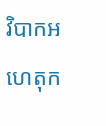វិបាកអហេតុក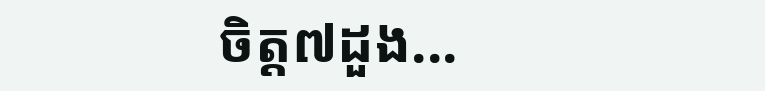ចិត្ត៧ដួង...